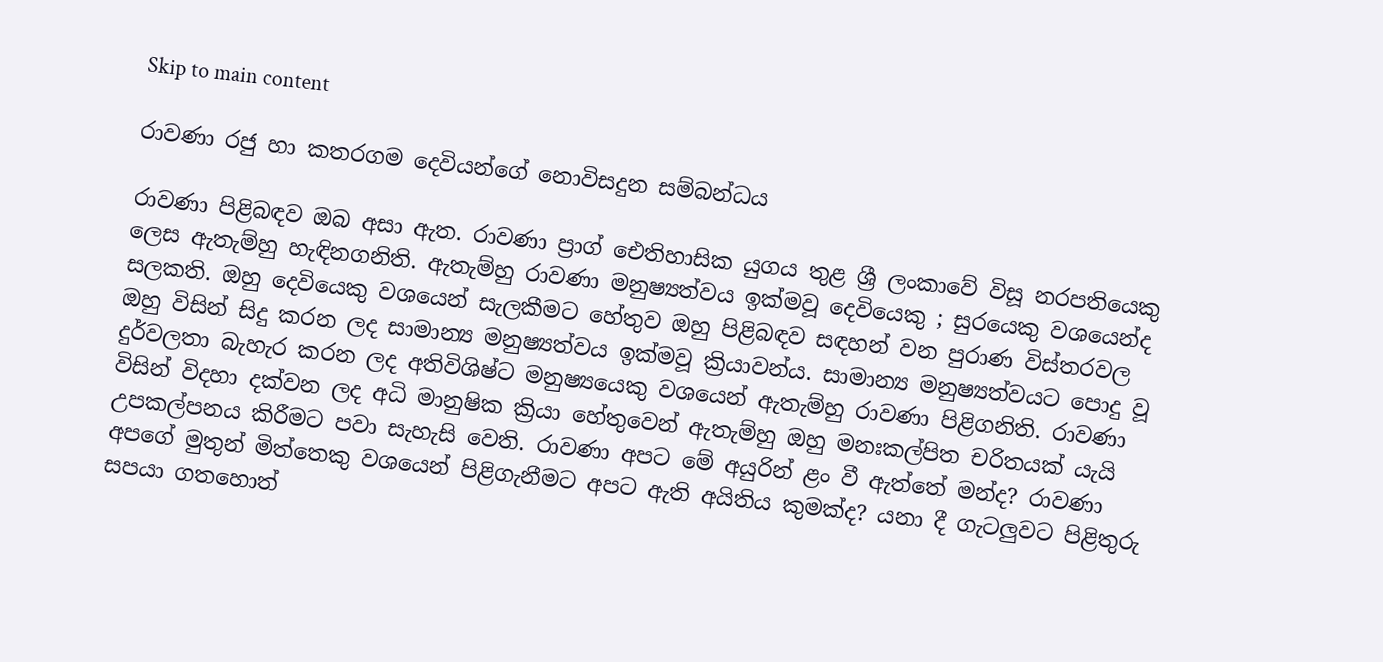Skip to main content

රාවණා රජු හා කතරගම දෙවියන්ගේ නොවිසදුන සම්බන්ධය

රාවණා පිළිබඳව ඔබ අසා ඇත. රාවණා ප්‍රාග් ඓතිහාසික යුගය තුළ ශ්‍රී ලංකාවේ විසූ නරපතියෙකු ලෙස ඇතැම්හු හැඳිනගනිති. ඇතැම්හු රාවණා මනුෂ්‍යත්වය ඉක්මවූ දෙවියෙකු ; සුරයෙකු වශයෙන්ද සලකති. ඔහු දෙවියෙකු වශයෙන් සැලකීමට හේතුව ඔහු පිළිබඳව සඳහන් වන පුරාණ විස්තරවල ඔහු විසින් සිදු කරන ලද සාමාන්‍ය මනුෂ්‍යත්වය ඉක්මවූ ක්‍රියාවන්ය. සාමාන්‍ය මනුෂ්‍යත්වයට පොදු වූ දුර්වලතා බැහැර කරන ලද අතිවිශිෂ්ට මනුෂ්‍යයෙකු වශයෙන් ඇතැම්හු රාවණා පිළිගනිති. රාවණා විසින් විදහා දක්වන ලද අධි මානුෂික ක්‍රියා හේතුවෙන් ඇතැම්හු ඔහු මනඃකල්පිත චරිතයක් යැයි උපකල්පනය කිරීමට පවා සැහැසි වෙති. රාවණා අපට මේ අයුරින් ළං වී ඇත්තේ මන්ද? රාවණා අපගේ මුතුන් මිත්තෙකු වශයෙන් පිළිගැනීමට අපට ඇති අයිතිය කුමක්ද? යනා දී ගැටලුවට පිළිතුරු සපයා ගතහොත්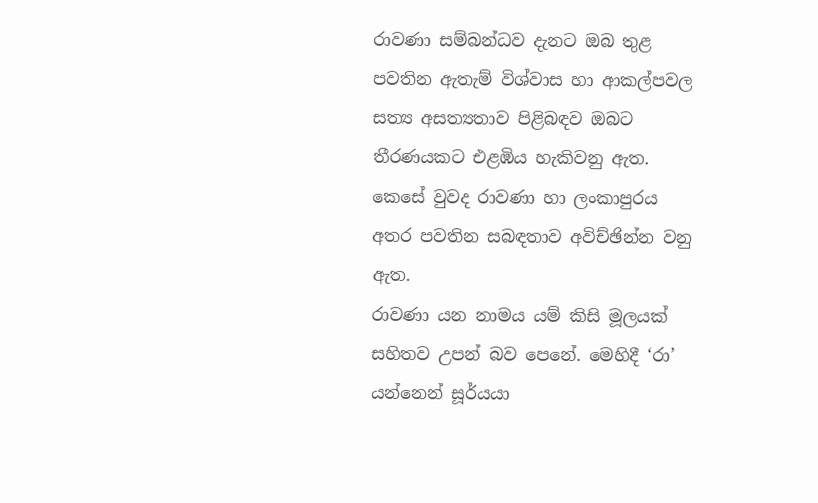රාවණා සම්බන්ධව දැනට ඔබ තුළ පවතින ඇතැම් විශ්වාස හා ආකල්පවල සත්‍ය අසත්‍යතාව පිළිබඳව ඔබට තීරණයකට එළඹිය හැකිවනු ඇත. කෙසේ වුවද රාවණා හා ලංකාපුරය අතර පවතින සබඳතාව අවිච්ඡින්න වනු ඇත.
රාවණා යන නාමය යම් කිසි මූලයක් සහිතව උපන් බව පෙනේ. මෙහිදී ‘රා’ යන්නෙන් සූර්යයා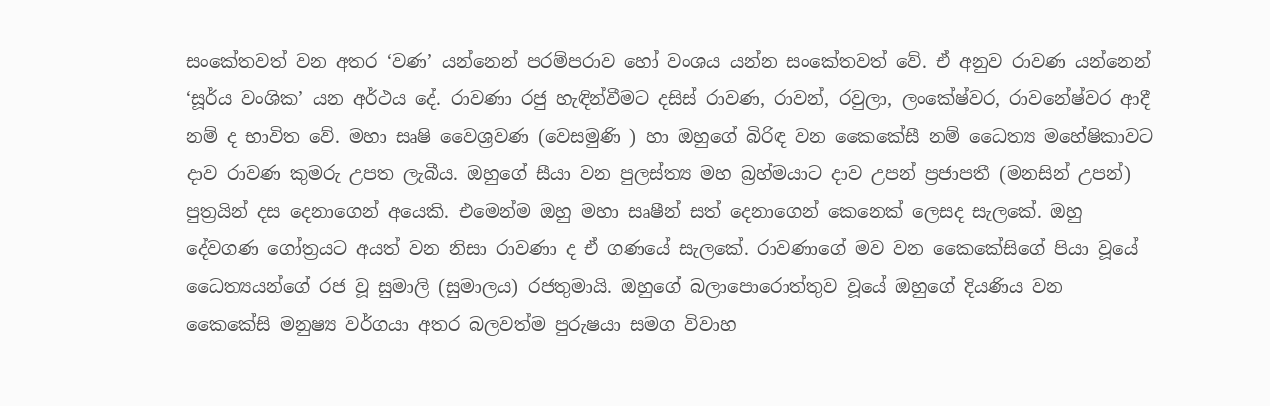සංකේතවත් වන අතර ‘වණ’ යන්නෙන් පරම්පරාව හෝ වංශය යන්න සංකේතවත් වේ. ඒ අනුව රාවණ යන්නෙන් ‘සූර්ය වංශික’ යන අර්ථය දේ. රාවණා රජු හැඳින්වීමට දසිස් රාවණ, රාවන්, රවුලා, ලංකේෂ්වර, රාවනේෂ්වර ආදී නම් ද භාවිත වේ. මහා සෘෂි වෛශ්‍රවණ (වෙසමුණි ) හා ඔහුගේ බිරිඳ වන ‍කෛකේසී නම් ධෛත්‍ය මහේෂිකාවට දාව රාවණ කුමරු උපත ලැබීය. ඔහුගේ සීයා වන පුලස්ත්‍ය මහ බ්‍රහ්මයාට දාව උපන් ප්‍රජාපතී (මනසින් උපන්) පුත්‍රයින් දස දෙනාගෙන් අයෙකි. එමෙන්ම ඔහු මහා සෘෂීන් සත් දෙනාගෙන් කෙනෙක් ලෙසද සැලකේ. ඔහු දේවගණ ගෝත්‍රයට අයත් වන නිසා රාවණා ද ඒ ගණයේ සැලකේ. රාවණාගේ මව වන කෛකේසිගේ පියා වූයේ ධෛත්‍යයන්ගේ රජ වූ සුමාලි (සුමාලය) රජතුමායි. ඔහුගේ බලාපොරොත්තුව වූයේ ඔහුගේ දියණිය වන කෛකේසි මනුෂ්‍ය වර්ගයා අතර බලවත්ම පුරුෂයා සමග විවාහ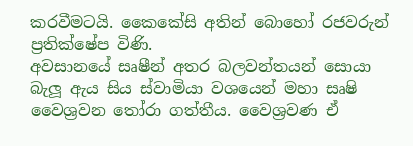කරවීමටයි. කෛකේසි අතින් බොහෝ රජවරුන් ප්‍රතික්ෂේප විණි.
අවසානයේ සෘෂීන් අතර බලවන්තයන් සොයා බැලූ ඇය සිය ස්වාමියා වශයෙන් මහා සෘෂි වෛශ්‍රවන තෝරා ගත්තීය. වෛශ්‍රවණ ඒ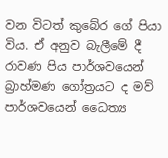වන විටත් කුබේර ගේ පියා විය. ඒ අනුව බැලීමේ දී රාවණ පිය පාර්ශවයෙන් බ්‍රාහ්මණ ගෝත්‍රයට ද මව් පාර්ශවයෙන් ධෛත්‍ය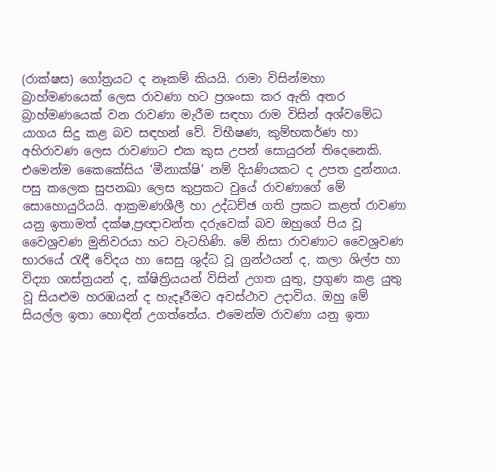(රාක්ෂස) ගෝත්‍රයට ද නෑකම් කියයි. රාමා විසින්මහා බ්‍රාහ්මණයෙක් ලෙස රාවණා හට ප්‍රශංසා කර ඇති අතර බ්‍රාහ්මණයෙක් වන රාවණා මැරීම සඳහා රාම විසින් අශ්වමේධ යාගය සිදු කළ බව සඳහන් වේ. විභීෂණ, කුම්භකර්ණ හා අහිරාවණ ලෙස රාවණාට එක කුස උපන් සොයුරන් තිදෙනෙකි. එමෙන්ම කෛකේසිය ‘මීනාක්ෂි’ නම් දියණියකට ද උපත දුන්නාය. පසු කලෙක සුපනඛා ලෙස කුප්‍රකට වුයේ රාවණාගේ මේ සොහොයුරියයි. ආක්‍රමණශීලී හා උද්ධච්ඡ ගති ප්‍රකට කළත් රාවණා යනු ඉතාමත් දක්ෂ,ප්‍රඥාවන්ත දරුවෙක් බව ඔහුගේ පිය වූ වෛශ්‍රවණ මුනිවරයා හට වැටහිණි. මේ නිසා රාවණාට වෛශ්‍රවණ භාරයේ රැඳී වේදය හා සෙසු ශුද්ධ වූ ග්‍රන්ථයන් ද, කලා ශිල්ප හා විද්‍යා ශාස්ත්‍රයන් ද, ක්ෂිත්‍රියයන් විසින් උගත යුතු, ප්‍රගුණ කළ යුතු වූ සියළුම හරඹයන් ද හැදෑරීමට අවස්ථාව උදාවිය. ඔහු මේ සියල්ල ඉතා හොඳින් උගත්තේය. එමෙන්ම රාවණා යනු ඉතා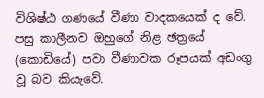විශිෂ්ඨ ගණයේ වීණා වාදකයෙක් ද වේ. පසු කාලීනව ඔහුගේ නිළ ඡත්‍රයේ (කොඩියේ) පවා වීණාවක රූපයක් අඩංගු වූ බව කියැවේ.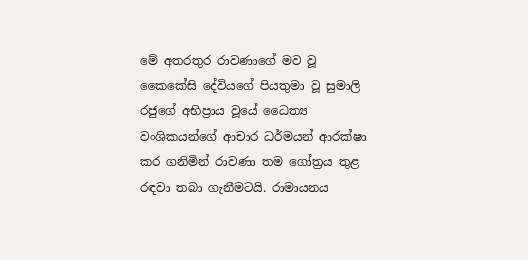මේ අතරතුර රාවණාගේ මව වූ කෛකේසි දේවියගේ පියතුමා වූ සුමාලි රජුගේ අභිප්‍රාය වූයේ ධෛත්‍ය වංශිකයන්ගේ ආචාර ධර්මයන් ආරක්ෂා කර ගනිමින් රාවණා තම ගෝත්‍රය තුළ රඳවා තබා ගැනීමටයි. රාමායනය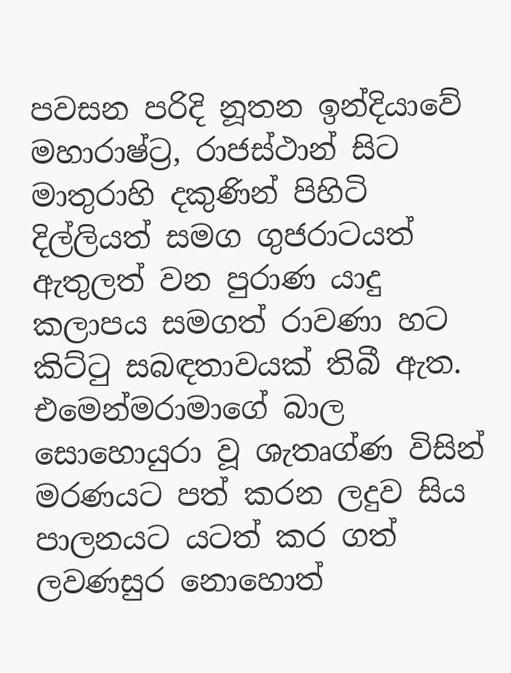පවසන පරිදි නූතන ඉන්දියාවේ මහාරාෂ්ට්‍ර, රාජස්ථාන් සිට මාතුරාහි දකුණින් පිහිටි දිල්ලියත් සමග ගුජරාටයත් ඇතුලත් වන පුරාණ යාදු කලාපය සමගත් රාවණා හට කිට්ටු සබඳතාවයක් තිබී ඇත. එමෙන්මරාමාගේ බාල සොහොයුරා වූ ශැතෘග්ණ විසින් මරණයට පත් කරන ලදුව සිය පාලනයට යටත් කර ගත් ලවණසුර නොහොත්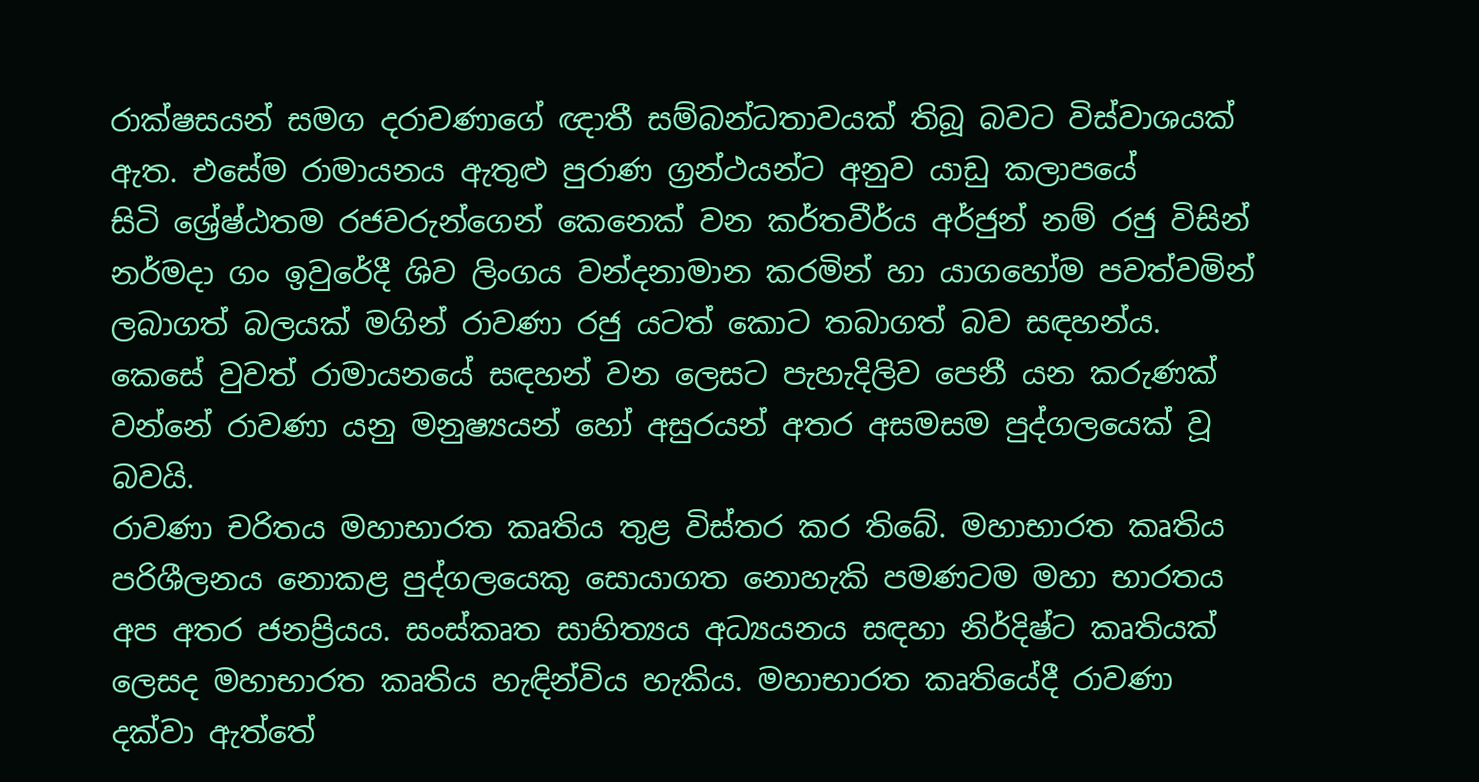රාක්ෂසයන් සමග දරාවණාගේ ඥාතී සම්බන්ධතාවයක් තිබූ බවට විස්වාශයක් ඇත. එසේම රාමායනය ඇතුළු පුරාණ ග්‍රන්ථයන්ට අනුව යාඩු කලාපයේ සිටි ‍ශ්‍රේෂ්ඨතම රජවරුන්ගෙන් කෙනෙක් වන කර්තවීර්ය අර්ජුන් නම් රජු විසින් නර්මදා ගං ඉවුරේදී ශිව ලිංගය වන්දනාමාන කරමින් හා යාගහෝම පවත්වමින් ලබාගත් බලයක් මගින් රාවණා රජු යටත් කොට තබාගත් බව සඳහන්ය. කෙසේ වුවත් රාමායනයේ සඳහන් වන ලෙසට පැහැදිලිව පෙනී යන කරුණක් වන්නේ රාවණා යනු මනුෂ්‍යයන් හෝ අසුරයන් අතර අසමසම පුද්ගලයෙක් වූ බවයි.
රාවණා චරිතය මහාභාරත කෘතිය තුළ විස්තර කර තිබේ. මහාභාරත කෘතිය පරිශීලනය නොකළ පුද්ගලයෙකු සොයාගත නොහැකි පමණටම මහා භාරතය අප අතර ජනප්‍රියය. සංස්කෘත සාහිත්‍යය අධ්‍යයනය සඳහා නිර්දිෂ්ට කෘතියක් ලෙසද මහාභාරත කෘතිය හැඳින්විය හැකිය. මහාභාරත කෘතියේදී රාවණා දක්වා ඇත්තේ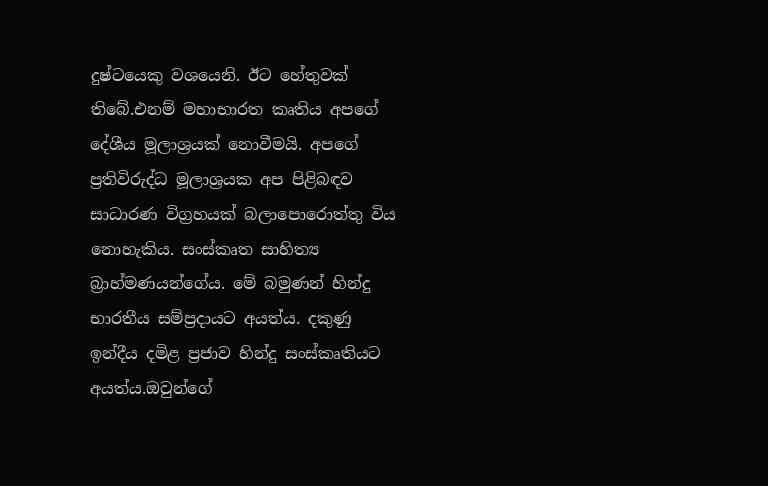දුෂ්ටයෙකු වශයෙනි. ඊට හේතුවක් තිබේ.එනම් මහාභාරත කෘතිය අපගේ දේශීය මූලාශ්‍රයක් නොවීමයි. අපගේ ප්‍රතිවිරුද්ධ මූලාශ්‍රයක අප පිළිබඳව සාධාරණ විග්‍රහයක් බලාපොරොත්තු විය නොහැකිය. සංස්කෘත සාහිත්‍ය බ්‍රාහ්මණයන්ගේය. මේ බමුණන් හින්දු භාරතීය සම්ප්‍රදායට අයත්ය. දකුණු ඉන්දීය දමිළ ප්‍රජාව හින්දු සංස්කෘතියට අයත්ය.ඔවුන්ගේ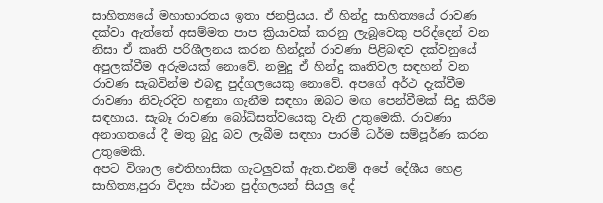සාහිත්‍යයේ මහාභාරතය ඉතා ජනප්‍රියය. ඒ හින්දු සාහිත්‍යයේ රාවණ දක්වා ඇත්තේ අසම්මත පාප ක්‍රියාවක් කරනු ලැබූවෙකු පරිද්දෙන් වන නිසා ඒ කෘති පරිශීලනය කරන හින්දූන් රාවණා පිළිබඳව දක්වනුයේ අපුලක්වීම අරුමයක් නොවේ. නමුදු ඒ හින්දු කෘතිවල සඳහන් වන රාවණ සැබවින්ම එබඳු පුද්ගලයෙකු නොවේ. අපගේ අර්ථ දැක්වීම රාවණා නිවැරදිව හඳුනා ගැනීම සඳහා ඔබට මඟ පෙන්වීමක් සිදු කිරීම සඳහාය. සැබෑ රාවණා බෝධිසත්වයෙකු වැනි උතුමෙකි. රාවණා අනාගතයේ දී මතු බුදු බව ලැබීම සඳහා පාරමී ධර්ම සම්පූර්ණ කරන උතුමෙකි.
අපට විශාල ඓතිහාසික ගැටලුවක් ඇත.එනම් අපේ දේශීය හෙළ සාහිත්‍ය,පුරා විද්‍යා ස්ථාන පුද්ගලයන් සියලු දේ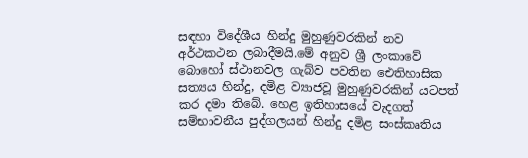සඳහා විදේශීය හින්දු මුහුණුවරකින් නව අර්ථකථන ලබාදීමයි.මේ අනුව ශ්‍රී ලංකාවේ බොහෝ ස්ථානවල ගැබ්ව පවතින ඓතිහාසික සත්‍යය හින්දු, දමිළ ව්‍යාජවූ මුහුණුවරකින් යටපත් කර දමා තිබේ. හෙළ ඉතිහාසයේ වැදගත් සම්භාවනීය පුද්ගලයන් හින්දු දමිළ සංස්කෘතිය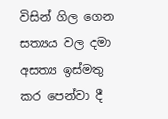විසින් ගිල ගෙන සත්‍යය වල දමා අසත්‍ය ඉස්මතු කර පෙන්වා දී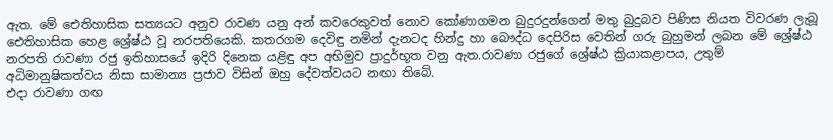ඇත. මේ ඓතිහාසික සත්‍යයට අනුව රාවණ යනු අන් කවරෙකුවත් නොව කෝණාගමන බුදුරදුන්ගෙන් මතු බුදුබව පිණිස නියත විවරණ ලැබූ ඓතිහාසික හෙළ ශ්‍රේෂ්ඨ වූ නරපතියෙකි. කතරගම දෙවිඳු නමින් දැනටද හින්දු හා බෞද්ධ දෙපිරිස වෙතින් ගරු බුහුමන් ලබන මේ ශ්‍රේෂ්ඨ නරපති රාවණා රජු ඉතිහාසයේ ඉදිරි දිනෙක යළිඳු අප අභිමුව ප්‍රාදුර්භූත වනු ඇත.රාවණා රජුගේ ශ්‍රේෂ්ඨ ක්‍රියාකළාපය, උතුම් අධිමානුෂිකත්වය නිසා සාමාන්‍ය ප්‍රජාව විසින් ඔහු දේවත්වයට නඟා තිබේ.
එදා රාවණා ගඟ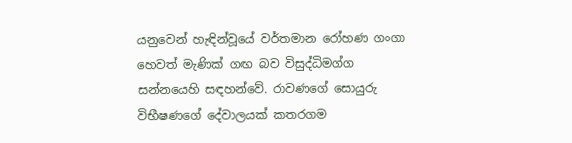යනුවෙන් හැඳින්වූයේ වර්තමාන රෝහණ ගංගා හෙවත් මැණික් ගඟ බව විසුද්ධිමග්ග සන්නයෙහි සඳහන්වේ. රාවණගේ සොයුරු විභීෂණගේ දේවාලයක් කතරගම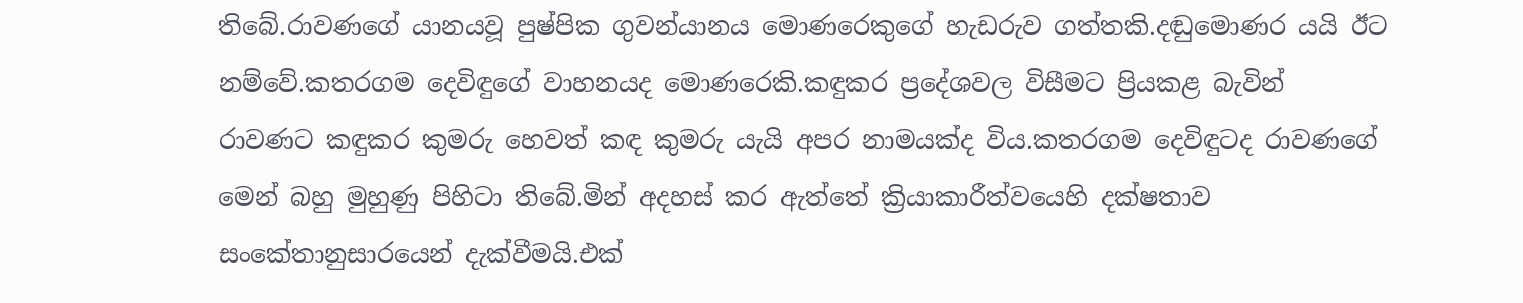තිබේ.රාවණගේ යානයවූ පුෂ්පික ගුවන්යානය මොණරෙකුගේ හැඩරුව ගත්තකි.දඬුමොණර යයි ඊට නම්වේ.කතරගම දෙවිඳුගේ වාහනයද මොණරෙකි.කඳුකර ප්‍රදේශවල විසීමට ප්‍රියකළ බැවින් රාවණට කඳුකර කුමරු හෙවත් කඳ කුමරු යැයි අපර නාමයක්ද විය.කතරගම දෙවිඳුටද රාවණගේ මෙන් බහු මුහුණු පිහිටා තිබේ.මින් අදහස් කර ඇත්තේ ක්‍රියාකාරීත්වයෙහි දක්ෂතාව සංකේතානුසාරයෙන් දැක්වීමයි.එක්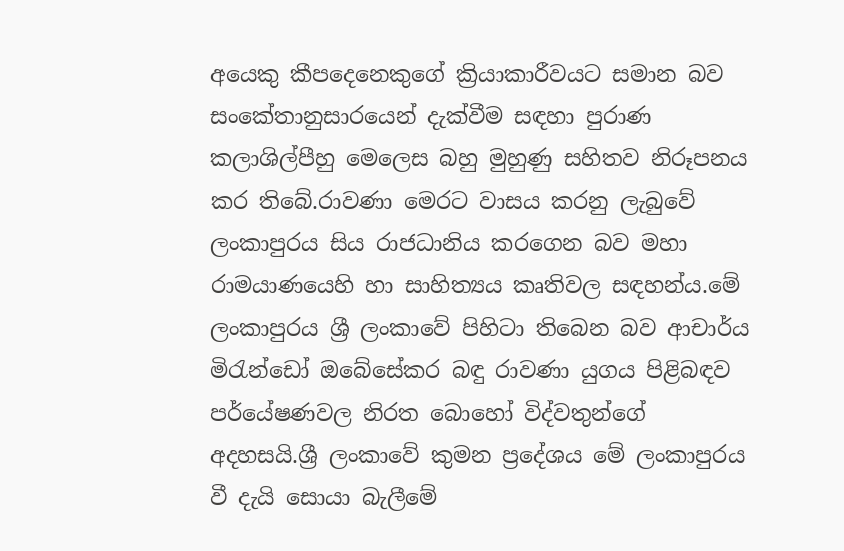අයෙකු කීපදෙනෙකුගේ ක්‍රියාකාරීවයට සමාන බව සංකේතානුසාරයෙන් දැක්වීම සඳහා පුරාණ කලාශිල්පීහු මෙලෙස බහු මුහුණු සහිතව නිරූපනය කර තිබේ.රාවණා මෙරට වාසය කරනු ලැබුවේ ලංකාපුරය සිය රාජධානිය කරගෙන බව මහා රාමයාණයෙහි හා සාහිත්‍යය කෘතිවල සඳහන්ය.මේ ලංකාපුරය ශ්‍රී ලංකාවේ පිහිටා තිබෙන බව ආචාර්ය මිරැන්ඩෝ ඔබේසේකර බඳු රාවණා යුගය පිළිබඳව පර්යේෂණවල නිරත බොහෝ විද්වතුන්ගේ අදහසයි.ශ්‍රී ලංකාවේ කුමන ප්‍රදේශය මේ ලංකාපුරය වී දැයි සොයා බැලීමේ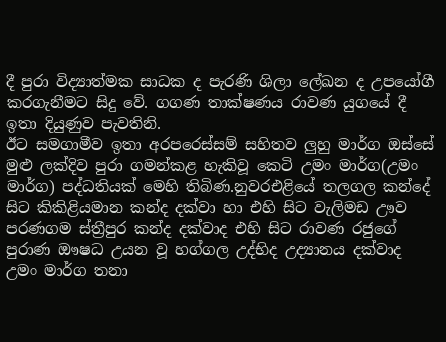දී පුරා විද්‍යාත්මක සාධක ද පැරණි ශිලා ලේඛන ද උපයෝගී කරගැනීමට සිදු වේ. ගගණ තාක්ෂණය රාවණ යුගයේ දී ඉතා දියුණුව පැවතිනි.
ඊට සමගාමීව ඉතා අරපරෙස්සම් සහිතව ලුහු මාර්ග ඔස්සේ මුළු ලක්දිව පුරා ගමන්කළ හැකිවූ කෙටි උමං මාර්ග(උමං මාර්ග) පද්ධතියක් මෙහි තිබිණ.නුවරඑළියේ තලගල කන්දේ සිට කිකිළියමාන කන්ද දක්වා හා එහි සිට වැලිමඩ ඌව පරණගම ස්ත්‍රීපුර කන්ද දක්වාද එහි සිට රාවණ රජුගේ පුරාණ ඖෂධ උයන වූ හග්ගල උද්භිද උද්‍යානය දක්වාද උමං මාර්ග තනා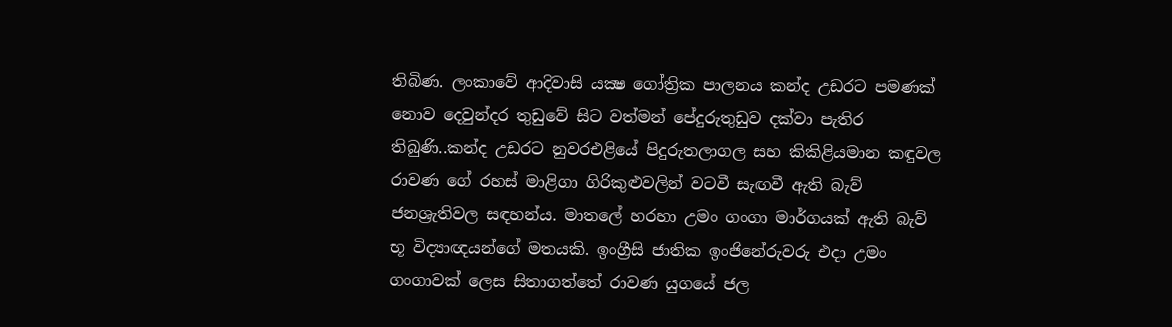තිබිණ. ලංකාවේ ආදිවාසි යක්‍ෂ ගෝත්‍රික පාලනය කන්ද උඩරට පමණක්‌ නොව දෙවුන්දර තුඩුවේ සිට වත්මන් පේදුරුතුඩුව දක්‌වා පැතිර තිබුණි..කන්ද උඩරට නුවරඑළියේ පිදුරුතලාගල සහ කිකිළියමාන කඳුවල රාවණ ගේ රහස්‌ මාළිගා ගිරිකුළුවලින් වටවී සැඟවී ඇති බැව් ජනශ්‍රැතිවල සඳහන්ය. මාතලේ හරහා උමං ගංගා මාර්ගයක්‌ ඇති බැව් භූ විද්‍යාඥයන්ගේ මතයකි. ඉංග්‍රීසි ජාතික ඉංජිනේරුවරු එදා උමං ගංගාවක්‌ ලෙස සිතාගත්තේ රාවණ යුගයේ ජල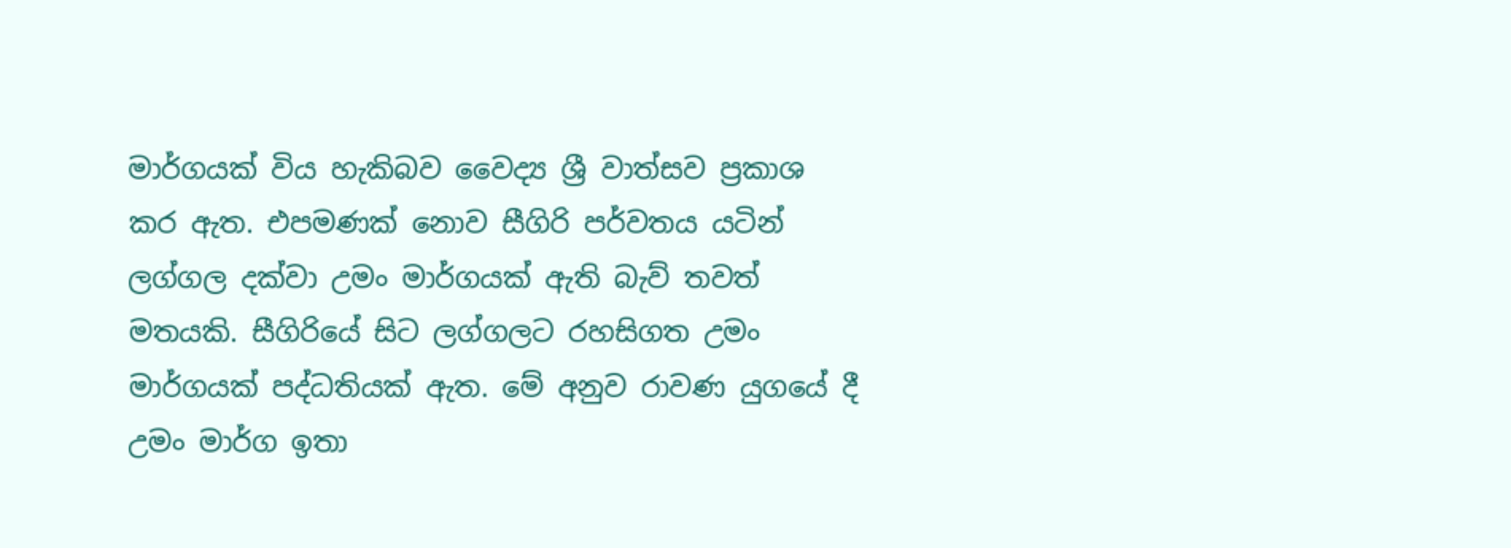මාර්ගයක්‌ විය හැකිබව වෛද්‍ය ශ්‍රී වාත්සව ප්‍රකාශ කර ඇත. එපමණක්‌ නොව සීගිරි පර්වතය යටින් ලග්ගල දක්‌වා උමං මාර්ගයක්‌ ඇති බැව් තවත් මතයකි. සීගිරියේ සිට ලග්ගලට රහසිගත උමං මාර්ගයක්‌ පද්ධතියක් ඇත. මේ අනුව රාවණ යුගයේ දී උමං මාර්ග ඉතා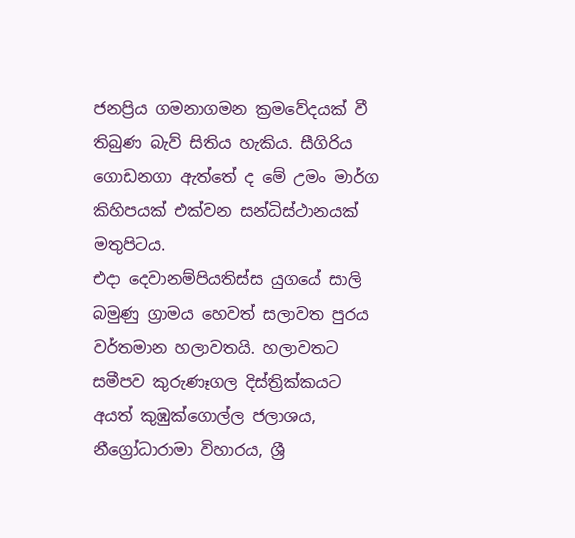ජනප්‍රිය ගමනාගමන ක්‍රමවේදයක් වී තිබුණ බැව් සිතිය හැකිය. සීගිරිය ගොඩනගා ඇත්තේ ද මේ උමං මාර්ග කිහිපයක්‌ එක්‌වන සන්ධිස්‌ථානයක්‌ මතුපිටය.
එදා දෙවානම්පියතිස්ස යුගයේ සාලි බමුණු ග්‍රාමය හෙවත් සලාවත පුරය වර්තමාන හලාවතයි. හලාවතට සමීපව කුරුණෑගල දිස්ත්‍රික්කයට අයත් කුඹුක්ගොල්ල ජලාශය, නීග්‍රෝධාරාමා විහාරය, ශ්‍රී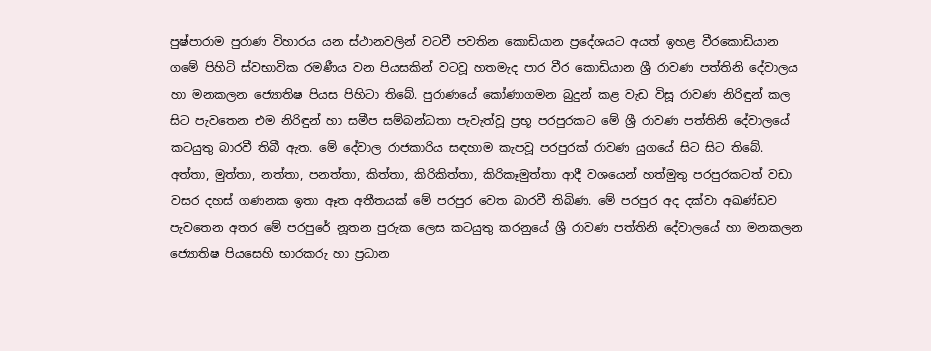පුෂ්පාරාම පුරාණ විහාරය යන ස්ථානවලින් වටවී පවතින කොඩියාන ප්‍රදේශයට අයත් ඉහළ වීරකොඩියාන ගමේ පිහිටි ස්වභාවික රමණීය වන පියසකින් වටවූ හතමැද පාර වීර කොඩියාන ශ්‍රී රාවණ පත්තිනි දේවාලය හා මනකලන ජ්‍යොතිෂ පියස පිහිටා තිබේ. පුරාණයේ කෝණාගමන බුදුන් කළ වැඩ විසූ රාවණ නිරිඳුන් කල සිට පැවතෙන එම නිරිඳුන් හා සමීප සම්බන්ධතා පැවැත්වූ ප්‍රභූ පරපුරකට මේ ශ්‍රී රාවණ පත්තිනි දේවාලයේ කටයුතු බාරවී තිබී ඇත. මේ දේවාල රාජකාරිය සඳහාම කැපවූ පරපුරක් රාවණ යුගයේ සිට සිට තිබේ. අත්තා, මුත්තා, නත්තා, පනත්තා, කිත්තා, කිරිකිත්තා, කිරිකෑමුත්තා ආදී වශයෙන් හත්මුතු පරපුරකටත් වඩා වසර දහස් ගණනක ඉතා ඈත අතීතයක් මේ පරපුර වෙත බාරවී තිබිණ. මේ පරපුර අද දක්වා අඛණ්ඩව පැවතෙන අතර මේ පරපුරේ නූතන පුරුක ලෙස කටයුතු කරනුයේ ශ්‍රී රාවණ පත්තිනි දේවාලයේ හා මනකලන ජ්‍යොතිෂ පියසෙහි භාරකරු හා ප්‍රධාන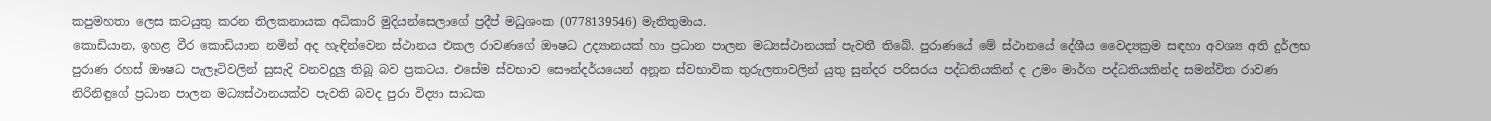කපුමහතා ලෙස කටයුතු කරන තිලකනායක අධිකාරි මුදියන්සෙලාගේ ප්‍රදීප් මධුශංක (0778139546) මැතිතුමාය.
කොඩියාන, ඉහළ වීර කොඩියාන නමින් අද හැඳින්වෙන ස්ථානය එකල රාවණගේ ඖෂධ උද්‍යානයක් හා ප්‍රධාන පාලන මධ්‍යස්ථානයක් පැවතී තිබේ. පුරාණයේ මේ ස්ථානයේ දේශීය වෛද්‍යක්‍රම සඳහා අවශ්‍ය අති දුර්ලභ පුරාණ රහස් ඖෂධ පැලෑටිවලින් සුසැදි වනවදුලු තිබූ බව ප්‍රකටය. එසේම ස්වභාව සෞන්දර්යයෙන් අනූන ස්වභාවික තුරුලතාවලින් යුතු සුන්දර පරිසරය පද්ධතියකින් ද උමං මාර්ග පද්ධතියකින්ද සමන්විත රාවණ නිරිනිඳුගේ ප්‍රධාන පාලන මධ්‍යස්ථානයක්ව පැවති බවද පුරා විද්‍යා සාධක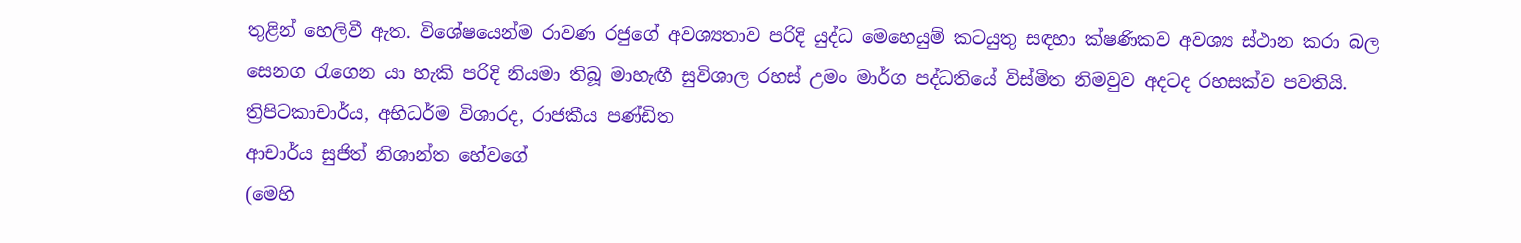තුළින් හෙලිවී ඇත. විශේෂයෙන්ම රාවණ රජුගේ අවශ්‍යතාව පරිදි යුද්ධ මෙහෙයුම් කටයුතු සඳහා ක්ෂණිකව අවශ්‍ය ස්ථාන කරා බල සෙනග රැගෙන යා හැකි පරිදි නියමා තිබූ මාහැඟී සුවිශාල රහස් උමං මාර්ග පද්ධතියේ විස්මිත නිමවුව අදටද රහසක්ව පවතියි.
ත්‍රිපිටකාචාර්ය, අභිධර්ම විශාරද, රාජකීය පණ්ඩිත
ආචාර්ය සුජිත් නිශාන්ත හේවගේ
(මෙහි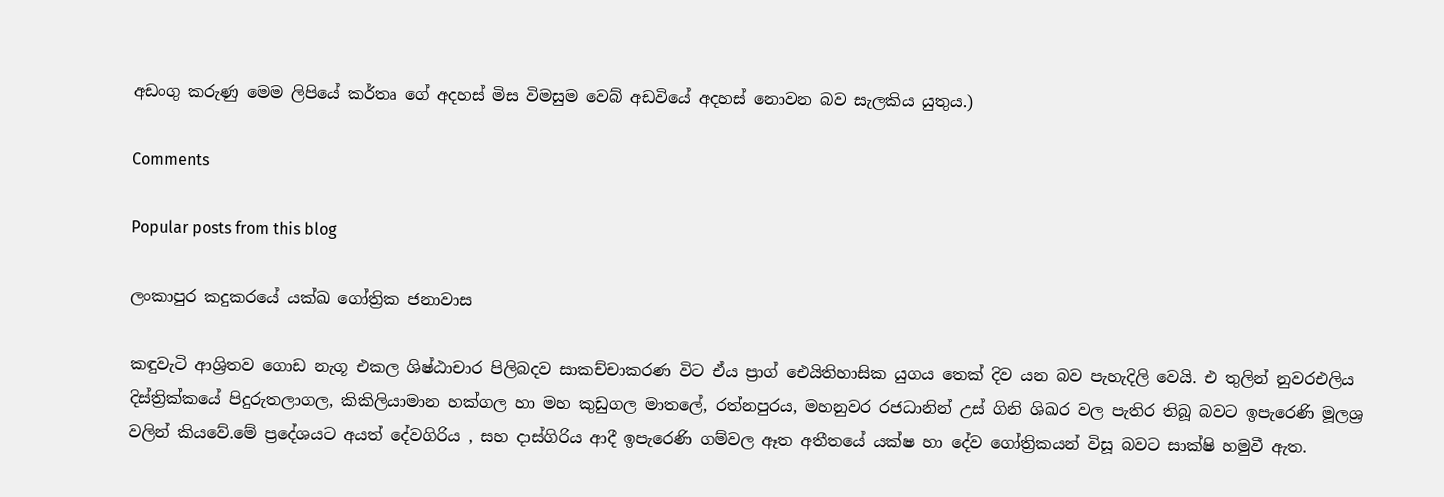අඩංගු කරුණු මෙම ලිපියේ කර්තෘ ගේ අදහස් මිස විමසුම වෙබ් අඩවියේ අදහස් නොවන බව සැලකිය යුතුය.)

Comments

Popular posts from this blog

ලංකාපුර කදුකරයේ යක්ඛ ගෝත්‍රික ජනාවාස

කඳුවැටි ආශ්‍රිතව ගොඩ නැගූ එකල ශිෂ්ඨාචාර පිලිබදව සාකච්චාකරණ විට ඒය ප්‍රාග් ඓයිතිහාසික යුගය තෙක් දිව යන බව පැහැදිලි වෙයි. එ තුලින් නුවරඑලිය දිස්ත්‍රික්කයේ පිදුරුතලාගල, කිකිලියාමාන හක්ගල හා මහ කුඩුගල මාතලේ, රත්නපුරය, මහනුවර රජධානින් උස් ගිනි ශිඛර වල පැතිර තිබූ බවට ඉපැරෙණි මූලශ්‍ර වලින් කියවේ.මේ ප්‍රදේශයට අයත් දේවගිරිය , සහ දාස්ගිරිය ආදී ඉපැරෙණි ගම්වල ඈත අතීතයේ යක්ෂ හා දේව ගෝත්‍රිකයන් විසූ බවට සාක්ෂි හමුවී ඇත.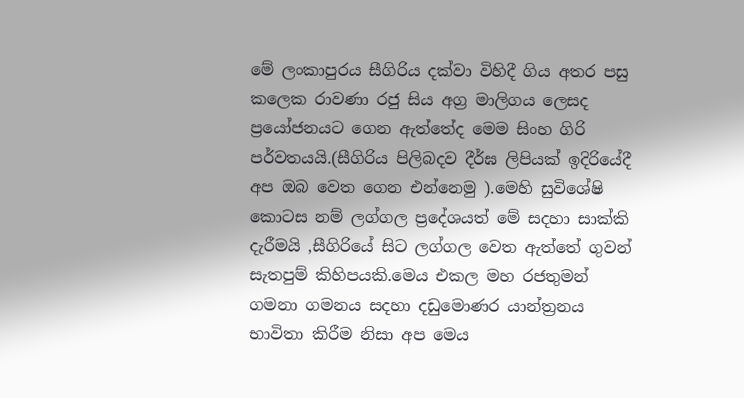මේ ලංකාපුරය සීගිරිය දක්වා විහිදී ගිය අතර පසු කලෙක රාවණා රජු සිය අග්‍ර මාලිගය ලෙසද ප්‍රයෝජනයට ගෙන ඇත්තේද මෙම සිංහ ගිරි පර්වතයයි.(සීගිරිය පිලිබදව දීර්ඝ ලිපියක් ඉදිරියේදී අප ඔබ වෙත ගෙන එන්නෙමු ).මෙහි සුවිශේෂි කොටස නම් ලග්ගල ප්‍රදේශයත් මේ සදහා සාක්කි දැරීමයි ,සීගිරියේ සිට ලග්ගල වෙත ඇත්තේ ගුවන් සැතපුම් කිහිපයකි.මෙය එකල මහ රජතුමන් ගමනා ගමනය සදහා දඩුමොණර යාන්ත්‍රනය භාවිතා කිරීම නිසා අප මෙය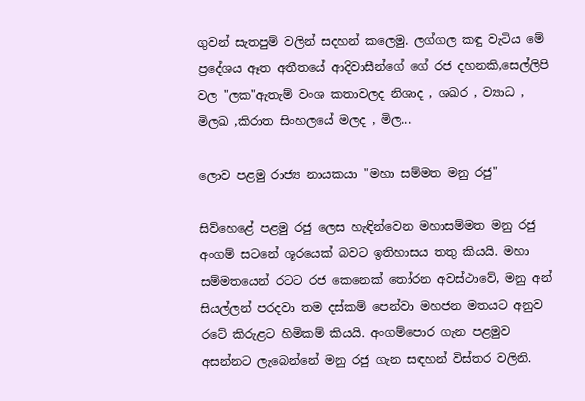ගුවන් සැතපුම් වලින් සදහන් කලෙමු. ලග්ගල කඳු වැටිය මේ ප්‍රදේශය ඈත අතීතයේ ආදිවාසීන්ගේ ගේ රජ දහනකි,සෙල්ලිපි වල "ලක"ඇතැම් වංශ කතාවලද නිශාද , ශඛර , ව්‍යාධ , මිලඛ ,කිරාත සිංහලයේ මලද , මිල...

ලොව පළමු රාජ්‍ය නායකයා "මහා සම්මත මනු රජු"

සිව්හෙළේ පළමු රජු ලෙස හැඳින්වෙන මහාසම්මත මනු රජු අංගම් සටනේ ශූරයෙක් බවට ඉතිහාසය තතු කියයි. මහා සම්මතයෙන් රටට රජ කෙනෙක් තෝරන අවස්ථාවේ, මනු අන් සියල්ලන් පරදවා තම දස්කම් පෙන්වා මහජන මතයට අනුව රටේ කිරුළට හිමිකම් කියයි. අංගම්පොර ගැන පළමුව අසන්නට ලැබෙන්නේ මනු රජු ගැන සඳහන් විස්තර වලිනි.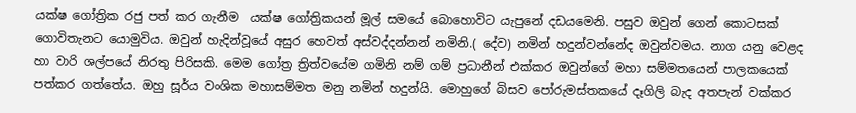යක්ෂ ගෝත්‍රික රජු පත් කර ගැනීම  යක්ෂ ගෝත්‍රිකයන් මූල් සමයේ බොහොවිට යැපුනේ දඩයමෙනි. පසුව ඔවුන් ගෙන් කොටසක් ගොවිතැනට යොමුවිය. ඔවුන් හැදින්වූයේ අසුර හෙවත් අස්වද්දන්නන් නමිනි.( දේව) නමින් හදුන්වන්නේද ඔවුන්වමය. නාග යනු වෙළද හා වාරි ශල්පයේ නිරතු පිරිසකි. මෙම ගෝත්‍ර ත්‍රිත්වයේම ගමිනි නම් ගම් ප්‍රධානීන් එක්කර ඔවුන්ගේ මහා සම්මතයෙන් පාලකයෙක් පත්කර ගත්තේය. ඔහු සූර්ය වංශික මහාසම්මත මනු නමින් හදුන්යි. මොහුගේ බිසව පෝරුමස්තකයේ දෑගිලි බැද අතපැන් වක්කර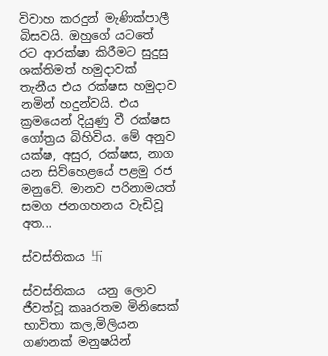විවාහ කරදුන් මැණික්පාලී බිසවයි. ඔහුගේ යටතේ රට ආරක්ෂා කිරීමට සුදුසු ශක්තිමත් හමුදාවක් තැනීය එය රක්ෂස හමුදාව නමින් හදුන්වයි. එය ක්‍රමයෙන් දියුණු වී රක්ෂස ගෝත්‍රය බිහිවිය. මේ අනුව යක්ෂ, අසුර, රක්ෂස, නාග යන සිව්හෙළයේ පළමු රජ මනුවේ. මානව පරිනාමයත් සමග ජනගහනය වැඩිවූ අත...

ස්වස්තිකය 卐

ස්වස්තිකය  යනු ලොව ජීවත්වූ කෲරතම මිනිසෙක් භාවිතා කල,මිලියන ගණනක් මනුෂයින්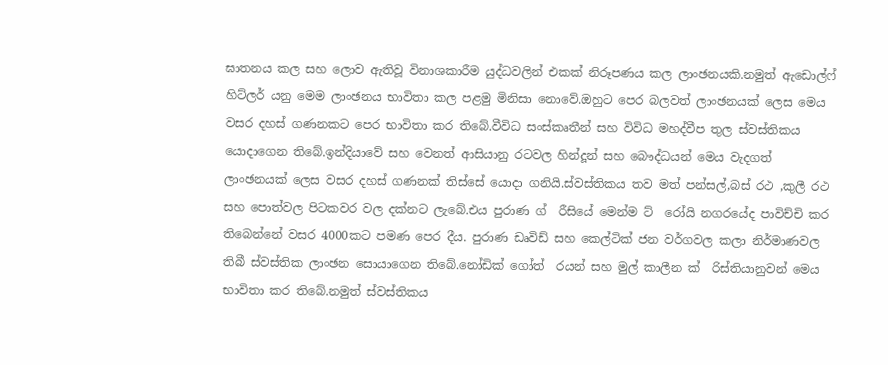ඝාතනය කල සහ ලොව ඇතිවූ විනාශකාරීම යුද්ධවලින් එකක් නිරූපණය කල ලාංඡනයකි.නමුත් ඇඩොල්ෆ් හිට්ලර් යනු මෙම ලාංඡනය භාවිතා කල පළමු මිනිසා නොවේ.ඔහුට පෙර බලවත් ලාංඡනයක් ලෙස මෙය වසර දහස් ගණනකට පෙර භාවිතා කර තිබේ.වීවිධ සංස්කෘතීන් සහ විවිධ මහද්වීප තුල ස්වස්තිකය යොදාගෙන තිබේ.ඉන්දියාවේ සහ වෙනත් ආසියානු රටවල හින්දූන් සහ බෞද්ධයන් මෙය වැදගත් ලාංඡනයක් ලෙස වසර දහස් ගණනක් තිස්සේ යොදා ගනියි.ස්වස්තිකය තව මත් පන්සල්,බස් රථ ,කුලී රථ සහ පොත්වල පිටකවර වල දක්නට ලැබේ.එය පුරාණ ග් ‍ රීසියේ මෙන්ම ට් ‍ රෝයි නගරයේද පාවිච්චි කර තිබෙන්නේ වසර 4000කට පමණ පෙර දීය. පුරාණ ඩෘවිඩ් සහ කෙල්ටික් ජන වර්ගවල කලා නිර්මාණවල තිබී ස්වස්තික ලාංඡන සොයාගෙන තිබේ.නෝඩික් ගෝත් ‍ රයන් සහ මුල් කාලීන ක් ‍ රිස්තියානුවන් මෙය භාවිතා කර තිබේ.නමුත් ස්වස්තිකය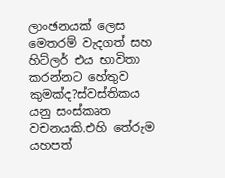ලාංඡනයක් ලෙස මෙතරම් වැදගත් සහ හිට්ලර් එය භාවිතා කරන්නට හේතුව කුමක්ද?ස්වස්තිකය යනු සංස්කෘත වචනයකි.එහි තේරුම යහපත්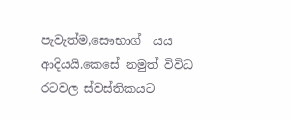පැවැත්ම,සෞභාග් ‍ යය ආදියයි.කෙසේ නමුත් විවිධ රටවල ස්වස්තිකයට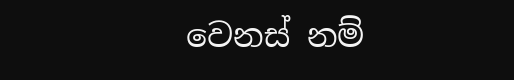වෙනස් නම්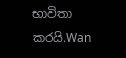භාවිතා කරයි.Wan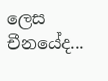ලෙස චීනයේද...